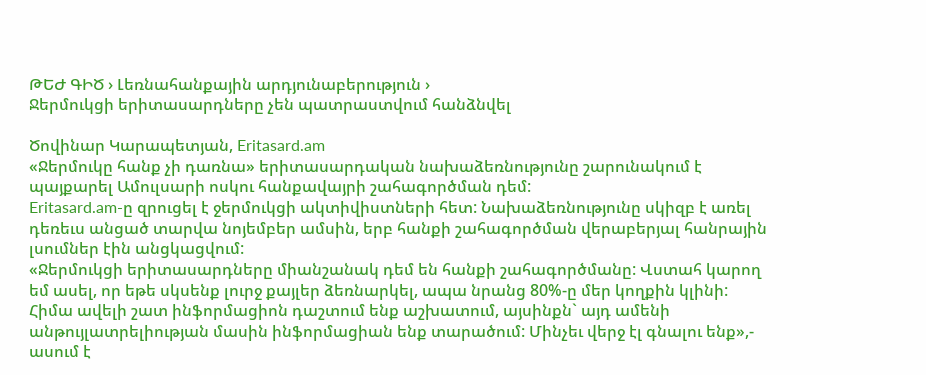ԹԵԺ ԳԻԾ › Լեռնահանքային արդյունաբերություն ›
Ջերմուկցի երիտասարդները չեն պատրաստվում հանձնվել

Ծովինար Կարապետյան, Eritasard.am
«Ջերմուկը հանք չի դառնա» երիտասարդական նախաձեռնությունը շարունակում է պայքարել Ամուլսարի ոսկու հանքավայրի շահագործման դեմ:
Eritasard.am-ը զրուցել է ջերմուկցի ակտիվիստների հետ: Նախաձեռնությունը սկիզբ է առել դեռեւս անցած տարվա նոյեմբեր ամսին, երբ հանքի շահագործման վերաբերյալ հանրային լսումներ էին անցկացվում:
«Ջերմուկցի երիտասարդները միանշանակ դեմ են հանքի շահագործմանը: Վստահ կարող եմ ասել, որ եթե սկսենք լուրջ քայլեր ձեռնարկել, ապա նրանց 80%-ը մեր կողքին կլինի: Հիմա ավելի շատ ինֆորմացիոն դաշտում ենք աշխատում, այսինքն` այդ ամենի անթույլատրելիության մասին ինֆորմացիան ենք տարածում: Մինչեւ վերջ էլ գնալու ենք»,- ասում է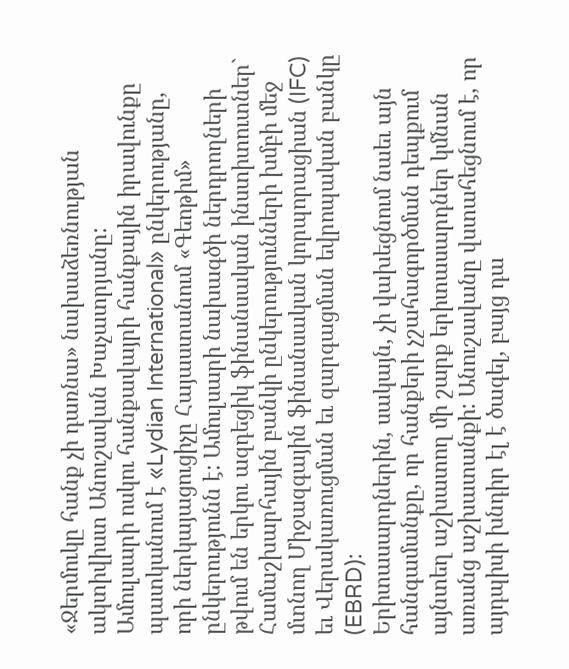«Ջերմուկը հանք չի դառնա» նախաձեռնության ակտիվիստ Անուշավան Խաչատրյանը:
Ամուլսարի ոսկու հանքավայրի հանքային իրավունքը պատկանում է «Lydian International» ընկերությանը, որի ներկայացուցիչը Հայաստանում «Գեոթիմ» ընկերությունն է: Ամուլսարի նախագծի ներդրողների թվում են երկու ազդեցիկ ֆինանսական ինստիտուտներ` Համաշխարհային բանկի ընկերությունների խմբի մեջ մտնող Միջազգային ֆինանսական կորպորացիան (IFC) եւ Վերակառուցման եւ զարգացման եվրոպական բանկը (EBRD):
Երիտասարդներին, սակայն, չի վախեցնում նաեւ այն հանգամանքը, որ հանքերի չշահագործման դեպքում այնտեղ աշխատող մի շարք երիտասարդներ կմնան առանց աշխատանքի: Անուշավանը վստահեցնում է, որ այդպիսի խնդիր էլ է ծագել, բայց դա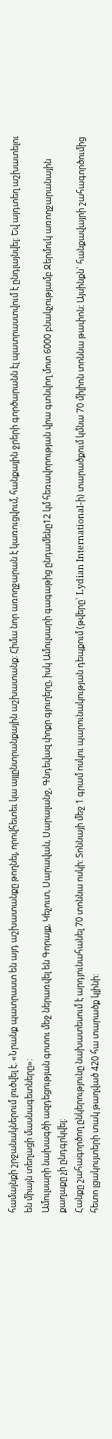համայնքի շրջանակներում լուծվել է. «Նրանք պատրաստ են այդ աշխատանքը թողնել, որովհետեւ կա այլընտրանքային աշխատանք: Հիմա նոր առողջարան է կառուցվում, հանքային ջրերի գործարանն էլ պատրաստվում է ընդլայնվել: Եվ այդտեղ աշխատելու են միայն տեղացի մասնագետները»:
Ամուլսարի նախագծի ազդեցության գոտու մեջ ներառվել են Գորայք, Կեչուտ, Սարավան, Սարալանջ, Գնդեվազ փոքր գյուղերը, իսկ Ամուլսարի գագաթից ընդամենը12 կմ հեռավորության վրա գտնվող մոտ 6000 բնակչությամբ Ջերմուկ առողջարանային քաղաքը չի ընդգրկվել:
Հանքը շահագործող ընկերությունը նախատեսում է արդյունահանել 70 տոննա ոսկի: Տոննայի մեջ 1 գրամ ոսկու պարունակության դեպքում (թվերը` Lydian International-ի) տարածքում կմնա 70 միլիոն տոննա թափոն: Այսինքն` հանքավայրի շահագործումից հետո լցակույտերի տակ թաղված 420 հա տարածք կլինի: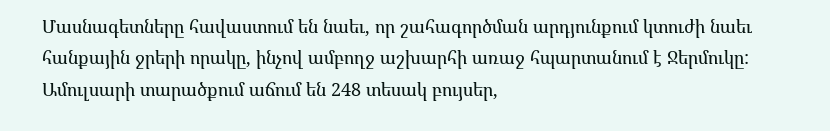Մասնագետները հավաստում են նաեւ, որ շահագործման արդյունքում կտուժի նաեւ հանքային ջրերի որակը, ինչով ամբողջ աշխարհի առաջ հպարտանում է Ջերմուկը: Ամուլսարի տարածքում աճում են 248 տեսակ բույսեր,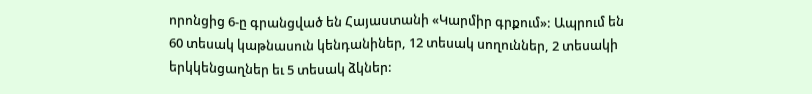որոնցից 6-ը գրանցված են Հայաստանի «Կարմիր գրքում»: Ապրում են 60 տեսակ կաթնասուն կենդանիներ, 12 տեսակ սողուններ, 2 տեսակի երկկենցաղներ եւ 5 տեսակ ձկներ: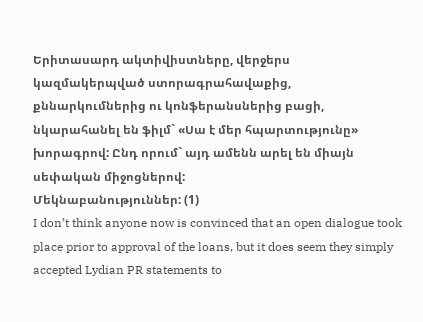Երիտասարդ ակտիվիստները, վերջերս կազմակերպված ստորագրահավաքից, քննարկումներից ու կոնֆերանսներից բացի, նկարահանել են ֆիլմ` «Սա է մեր հպարտությունը» խորագրով: Ընդ որում` այդ ամենն արել են միայն սեփական միջոցներով:
Մեկնաբանություններ: (1)
I don’t think anyone now is convinced that an open dialogue took place prior to approval of the loans, but it does seem they simply accepted Lydian PR statements to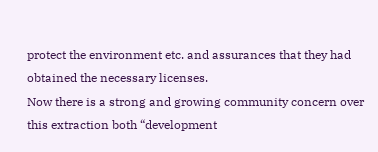protect the environment etc. and assurances that they had obtained the necessary licenses.
Now there is a strong and growing community concern over this extraction both “development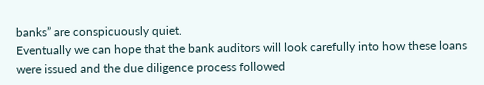banks” are conspicuously quiet.
Eventually we can hope that the bank auditors will look carefully into how these loans were issued and the due diligence process followed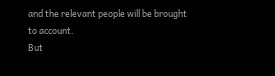and the relevant people will be brought to account.
But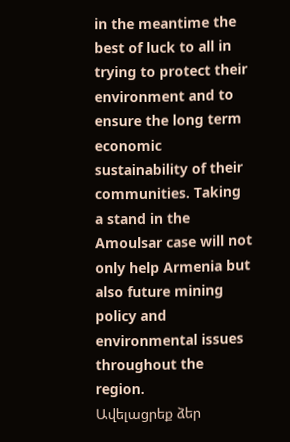in the meantime the best of luck to all in trying to protect their environment and to ensure the long term economic sustainability of their communities. Taking a stand in the Amoulsar case will not only help Armenia but also future mining policy and environmental issues throughout the region.
Ավելացրեք ձեր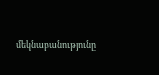մեկնաբանությունը